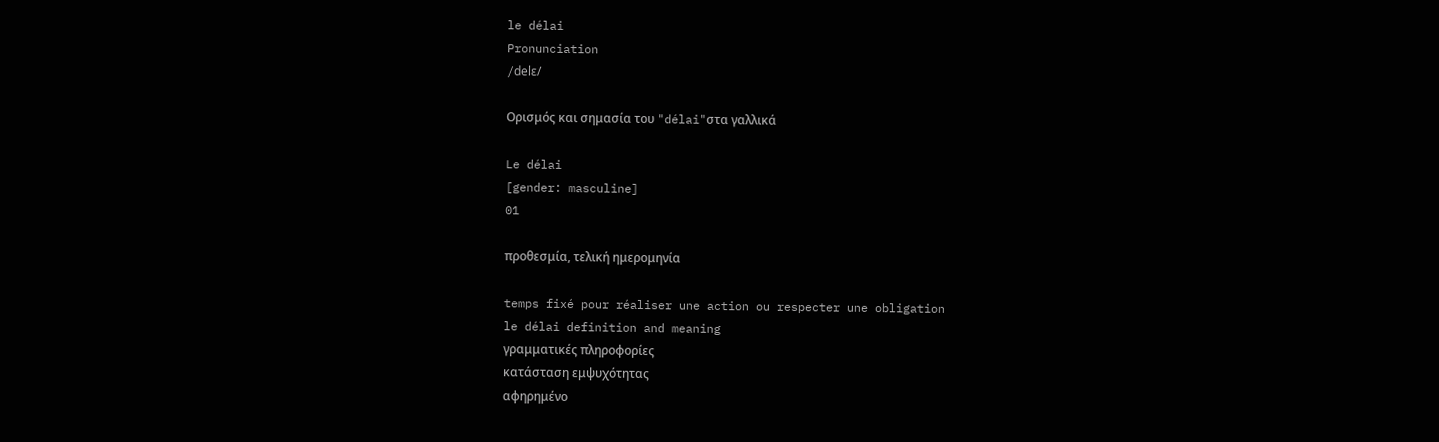le délai
Pronunciation
/delɛ/

Ορισμός και σημασία του "délai"στα γαλλικά

Le délai
[gender: masculine]
01

προθεσμία, τελική ημερομηνία

temps fixé pour réaliser une action ou respecter une obligation
le délai definition and meaning
γραμματικές πληροφορίες
κατάσταση εμψυχότητας
αφηρημένο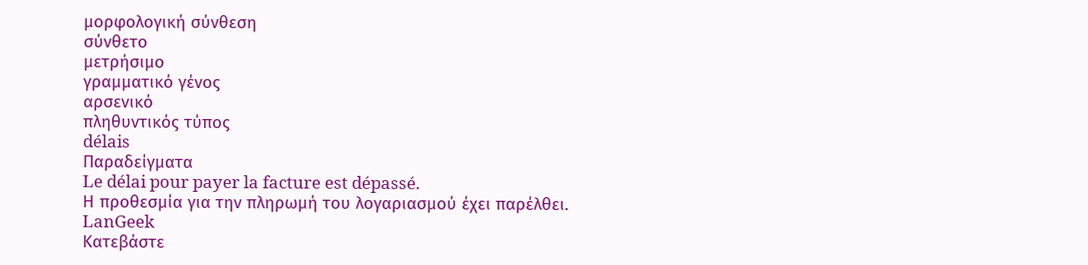μορφολογική σύνθεση
σύνθετο
μετρήσιμο
γραμματικό γένος
αρσενικό
πληθυντικός τύπος
délais
Παραδείγματα
Le délai pour payer la facture est dépassé.
Η προθεσμία για την πληρωμή του λογαριασμού έχει παρέλθει.
LanGeek
Κατεβάστε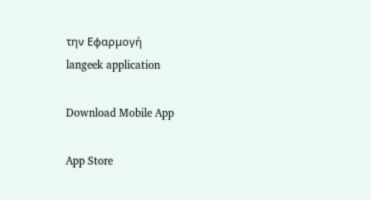την Εφαρμογή
langeek application

Download Mobile App

App Store